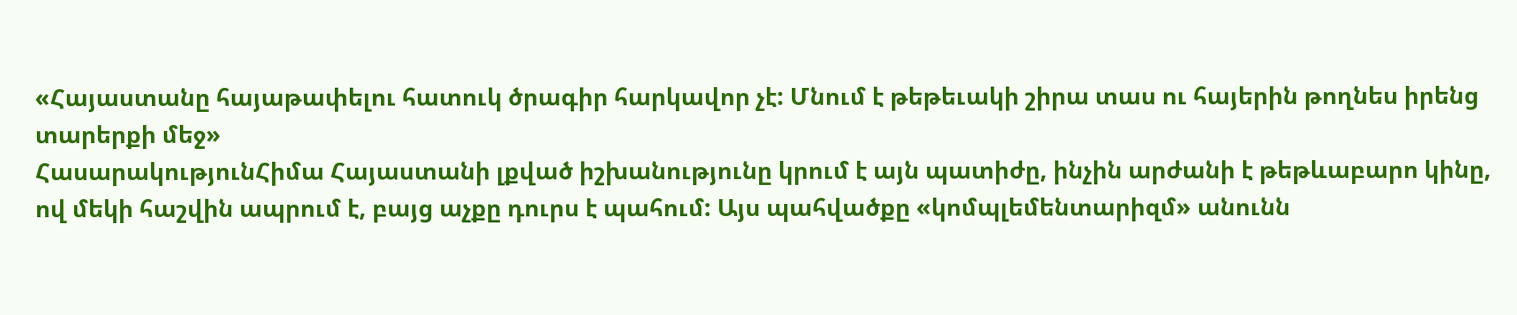«Հայաստանը հայաթափելու հատուկ ծրագիր հարկավոր չէ: Մնում է թեթեւակի շիրա տաս ու հայերին թողնես իրենց տարերքի մեջ»
ՀասարակությունՀիմա Հայաստանի լքված իշխանությունը կրում է այն պատիժը, ինչին արժանի է թեթևաբարո կինը, ով մեկի հաշվին ապրում է, բայց աչքը դուրս է պահում: Այս պահվածքը «կոմպլեմենտարիզմ» անունն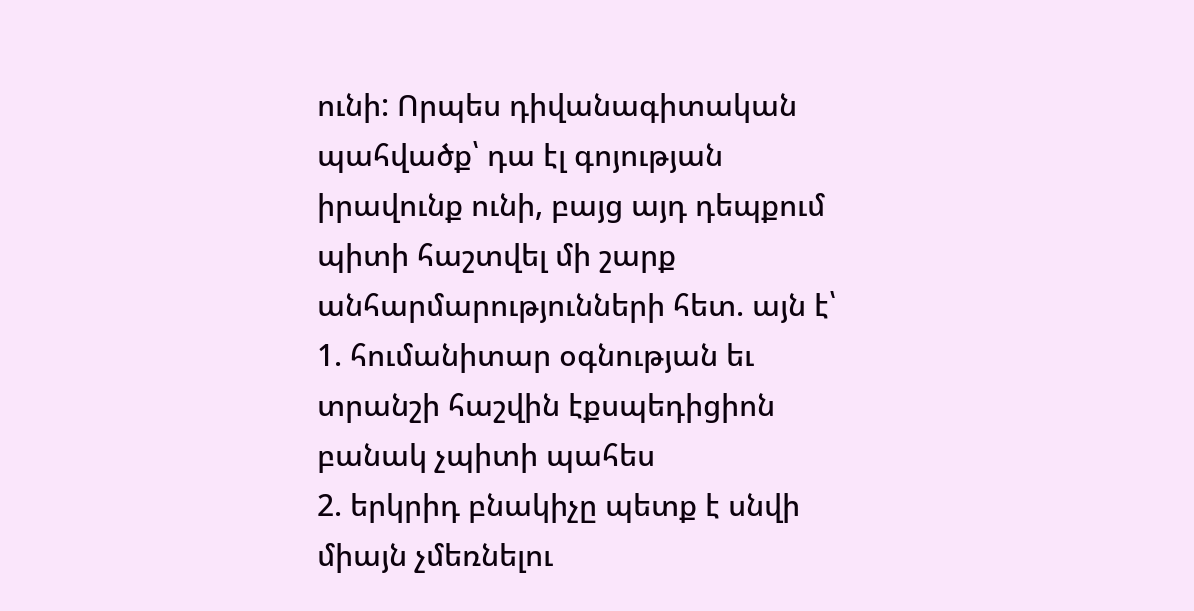ունի: Որպես դիվանագիտական պահվածք՝ դա էլ գոյության իրավունք ունի, բայց այդ դեպքում պիտի հաշտվել մի շարք անհարմարությունների հետ. այն է՝
1. հումանիտար օգնության եւ տրանշի հաշվին էքսպեդիցիոն բանակ չպիտի պահես
2. երկրիդ բնակիչը պետք է սնվի միայն չմեռնելու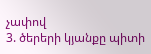չափով
3. ծերերի կյանքը պիտի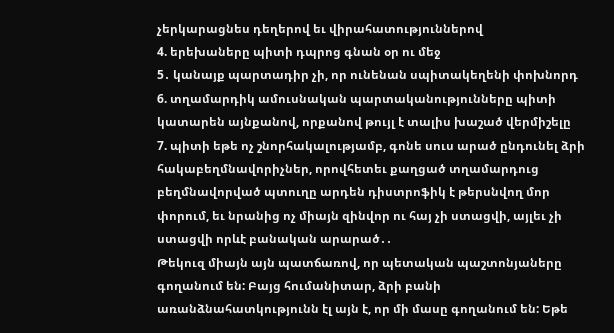չերկարացնես դեղերով եւ վիրահատություններով
4. երեխաները պիտի դպրոց գնան օր ու մեջ
5․ կանայք պարտադիր չի, որ ունենան սպիտակեղենի փոխնորդ
6. տղամարդիկ ամուսնական պարտականությունները պիտի կատարեն այնքանով, որքանով թույլ է տալիս խաշած վերմիշելը
7. պիտի եթե ոչ շնորհակալությամբ, գոնե սուս արած ընդունել ձրի հակաբեղմնավորիչներ, որովհետեւ քաղցած տղամարդուց բեղմնավորված պտուղը արդեն դիստրոֆիկ է թերսնվող մոր փորում, եւ նրանից ոչ միայն զինվոր ու հայ չի ստացվի, այլեւ չի ստացվի որևէ բանական արարած․․
Թեկուզ միայն այն պատճառով, որ պետական պաշտոնյաները գողանում են: Բայց հումանիտար, ձրի բանի առանձնահատկությունն էլ այն է, որ մի մասը գողանում են: Եթե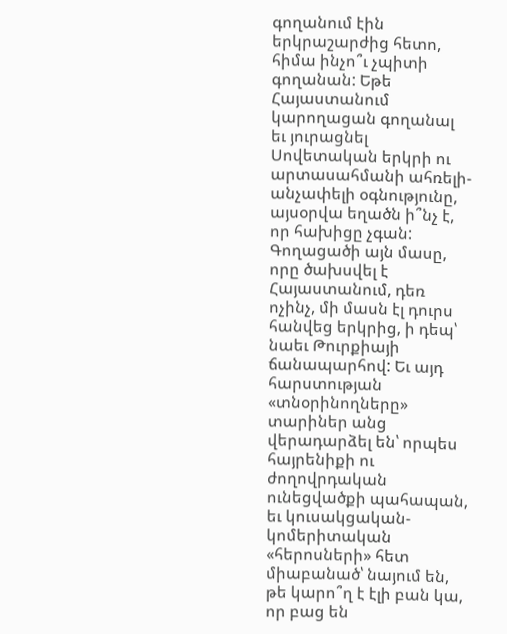գողանում էին երկրաշարժից հետո, հիմա ինչո՞ւ չպիտի գողանան: Եթե Հայաստանում կարողացան գողանալ եւ յուրացնել Սովետական երկրի ու արտասահմանի ահռելի-անչափելի օգնությունը, այսօրվա եղածն ի՞նչ է, որ հախիցը չգան: Գողացածի այն մասը, որը ծախսվել է Հայաստանում, դեռ ոչինչ, մի մասն էլ դուրս հանվեց երկրից, ի դեպ՝ նաեւ Թուրքիայի ճանապարհով: Եւ այդ հարստության «տնօրինողները» տարիներ անց վերադարձել են՝ որպես հայրենիքի ու ժողովրդական ունեցվածքի պահապան, եւ կուսակցական-կոմերիտական «հերոսների» հետ միաբանած՝ նայում են, թե կարո՞ղ է էլի բան կա, որ բաց են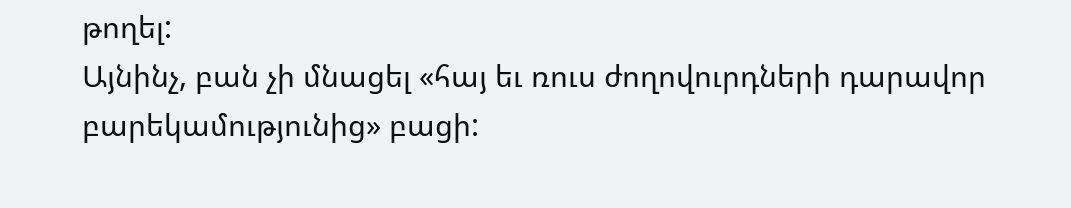թողել:
Այնինչ, բան չի մնացել «հայ եւ ռուս ժողովուրդների դարավոր բարեկամությունից» բացի: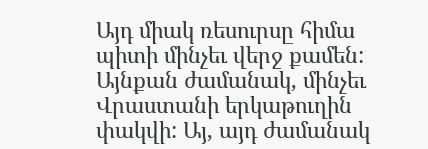Այդ միակ ռեսուրսը հիմա պիտի մինչեւ վերջ քամեն: Այնքան ժամանակ, մինչեւ Վրաստանի երկաթուղին փակվի: Այ, այդ ժամանակ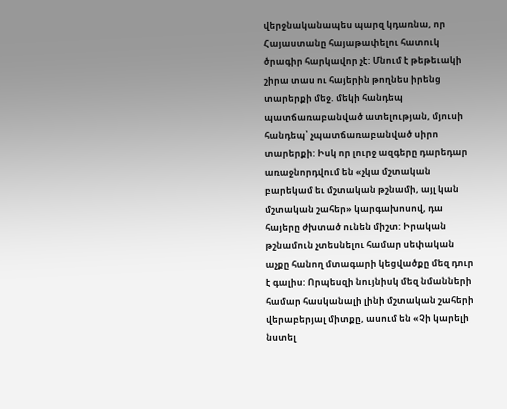վերջնականապես պարզ կդառնա, որ Հայաստանը հայաթափելու հատուկ ծրագիր հարկավոր չէ: Մնում է թեթեւակի շիրա տաս ու հայերին թողնես իրենց տարերքի մեջ. մեկի հանդեպ պատճառաբանված ատելության, մյուսի հանդեպ՝ չպատճառաբանված սիրո տարերքի: Իսկ որ լուրջ ազգերը դարեդար առաջնորդվում են «չկա մշտական բարեկամ եւ մշտական թշնամի, այլ կան մշտական շահեր» կարգախոսով, դա հայերը ժխտած ունեն միշտ: Իրական թշնամուն չտեսնելու համար սեփական աչքը հանող մտագարի կեցվածքը մեզ դուր է գալիս: Որպեսզի նույնիսկ մեզ նմանների համար հասկանալի լինի մշտական շահերի վերաբերյալ միտքը, ասում են «Չի կարելի նստել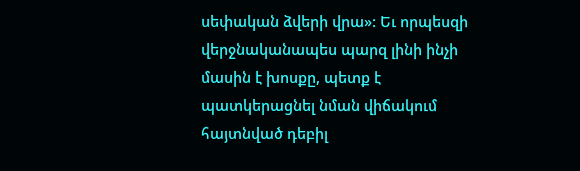սեփական ձվերի վրա»: Եւ որպեսզի վերջնականապես պարզ լինի ինչի մասին է խոսքը, պետք է պատկերացնել նման վիճակում հայտնված դեբիլ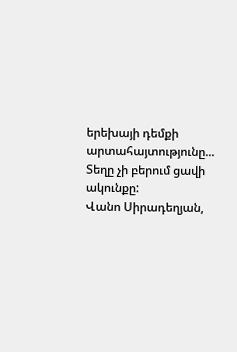երեխայի դեմքի արտահայտությունը... Տեղը չի բերում ցավի ակունքը:
Վանո Սիրադեղյան,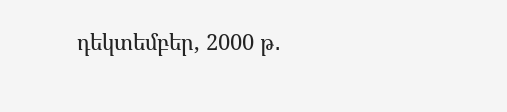դեկտեմբեր, 2000 թ․